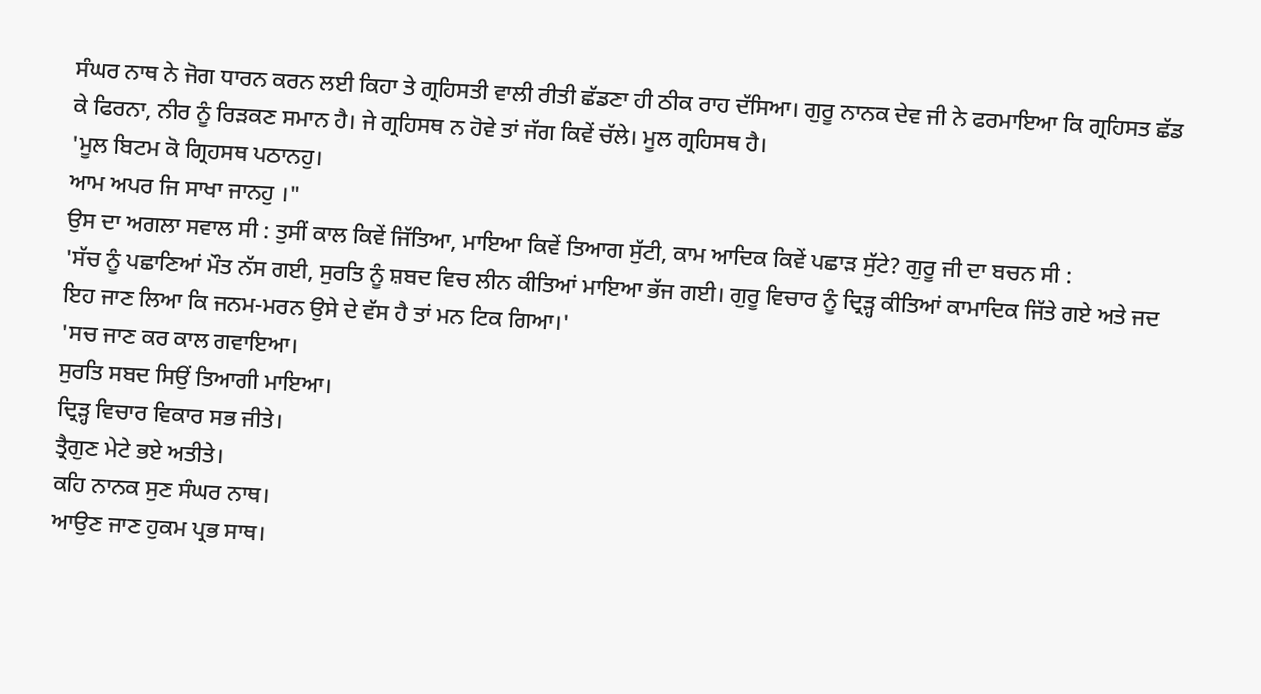ਸੰਘਰ ਨਾਥ ਨੇ ਜੋਗ ਧਾਰਨ ਕਰਨ ਲਈ ਕਿਹਾ ਤੇ ਗ੍ਰਹਿਸਤੀ ਵਾਲੀ ਰੀਤੀ ਛੱਡਣਾ ਹੀ ਠੀਕ ਰਾਹ ਦੱਸਿਆ। ਗੁਰੂ ਨਾਨਕ ਦੇਵ ਜੀ ਨੇ ਫਰਮਾਇਆ ਕਿ ਗ੍ਰਹਿਸਤ ਛੱਡ ਕੇ ਫਿਰਨਾ, ਨੀਰ ਨੂੰ ਰਿੜਕਣ ਸਮਾਨ ਹੈ। ਜੇ ਗ੍ਰਹਿਸਥ ਨ ਹੋਵੇ ਤਾਂ ਜੱਗ ਕਿਵੇਂ ਚੱਲੇ। ਮੂਲ ਗ੍ਰਹਿਸਥ ਹੈ।
'ਮੂਲ ਬਿਟਮ ਕੋ ਗ੍ਰਿਹਸਥ ਪਠਾਨਹੁ।
ਆਮ ਅਪਰ ਜਿ ਸਾਖਾ ਜਾਨਹੁ ।"
ਉਸ ਦਾ ਅਗਲਾ ਸਵਾਲ ਸੀ : ਤੁਸੀਂ ਕਾਲ ਕਿਵੇਂ ਜਿੱਤਿਆ, ਮਾਇਆ ਕਿਵੇਂ ਤਿਆਗ ਸੁੱਟੀ, ਕਾਮ ਆਦਿਕ ਕਿਵੇਂ ਪਛਾੜ ਸੁੱਟੇ? ਗੁਰੂ ਜੀ ਦਾ ਬਚਨ ਸੀ :
'ਸੱਚ ਨੂੰ ਪਛਾਣਿਆਂ ਮੌਤ ਨੱਸ ਗਈ, ਸੁਰਤਿ ਨੂੰ ਸ਼ਬਦ ਵਿਚ ਲੀਨ ਕੀਤਿਆਂ ਮਾਇਆ ਭੱਜ ਗਈ। ਗੁਰੂ ਵਿਚਾਰ ਨੂੰ ਦ੍ਰਿੜ੍ਹ ਕੀਤਿਆਂ ਕਾਮਾਦਿਕ ਜਿੱਤੇ ਗਏ ਅਤੇ ਜਦ ਇਹ ਜਾਣ ਲਿਆ ਕਿ ਜਨਮ-ਮਰਨ ਉਸੇ ਦੇ ਵੱਸ ਹੈ ਤਾਂ ਮਨ ਟਿਕ ਗਿਆ।'
'ਸਚ ਜਾਣ ਕਰ ਕਾਲ ਗਵਾਇਆ।
ਸੁਰਤਿ ਸਬਦ ਸਿਉਂ ਤਿਆਗੀ ਮਾਇਆ।
ਦ੍ਰਿੜ੍ਹ ਵਿਚਾਰ ਵਿਕਾਰ ਸਭ ਜੀਤੇ।
ਤ੍ਰੈਗੁਣ ਮੇਟੇ ਭਏ ਅਤੀਤੇ।
ਕਹਿ ਨਾਨਕ ਸੁਣ ਸੰਘਰ ਨਾਥ।
ਆਉਣ ਜਾਣ ਹੁਕਮ ਪ੍ਰਭ ਸਾਥ।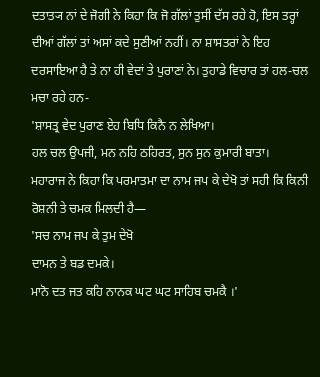ਦਤਾਤ੍ਯ ਨਾਂ ਦੇ ਜੋਗੀ ਨੇ ਕਿਹਾ ਕਿ ਜੋ ਗੱਲਾਂ ਤੁਸੀਂ ਦੱਸ ਰਹੇ ਹੋ, ਇਸ ਤਰ੍ਹਾਂ ਦੀਆਂ ਗੱਲਾਂ ਤਾਂ ਅਸਾਂ ਕਦੇ ਸੁਣੀਆਂ ਨਹੀਂ। ਨਾ ਸ਼ਾਸਤਰਾਂ ਨੇ ਇਹ ਦਰਸਾਇਆ ਹੈ ਤੇ ਨਾ ਹੀ ਵੇਦਾਂ ਤੇ ਪੁਰਾਣਾਂ ਨੇ। ਤੁਹਾਡੇ ਵਿਚਾਰ ਤਾਂ ਹਲ-ਚਲ ਮਚਾ ਰਹੇ ਹਨ-
'ਸ਼ਾਸਤ੍ਰ ਵੇਦ ਪੁਰਾਣ ਏਹ ਬਿਧਿ ਕਿਨੈ ਨ ਲੇਖਿਆ।
ਹਲ ਚਲ ਉਪਜੀ, ਮਨ ਨਹਿ ਠਹਿਰਤ, ਸੁਨ ਸੁਨ ਕੁਮਾਰੀ ਬਾਤਾ।
ਮਹਾਰਾਜ ਨੇ ਕਿਹਾ ਕਿ ਪਰਮਾਤਮਾ ਦਾ ਨਾਮ ਜਪ ਕੇ ਦੇਖੋ ਤਾਂ ਸਹੀ ਕਿ ਕਿਨੀ ਰੋਸ਼ਨੀ ਤੇ ਚਮਕ ਮਿਲਦੀ ਹੈ—
'ਸਚ ਨਾਮ ਜਪ ਕੇ ਤੁਮ ਦੇਖੋ
ਦਾਮਨ ਤੇ ਬਡ ਦਮਕੇ।
ਮਾਨੋ ਦਤ ਜਤ ਕਹਿ ਨਾਨਕ ਘਟ ਘਟ ਸਾਹਿਬ ਚਮਕੈ ।'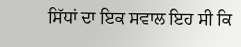ਸਿੱਧਾਂ ਦਾ ਇਕ ਸਵਾਲ ਇਹ ਸੀ ਕਿ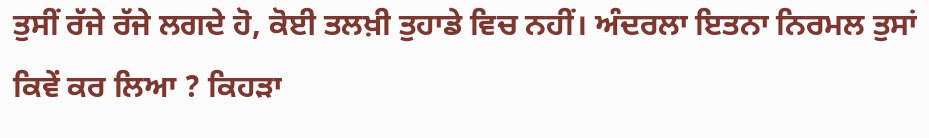ਤੁਸੀਂ ਰੱਜੇ ਰੱਜੇ ਲਗਦੇ ਹੋ, ਕੋਈ ਤਲਖ਼ੀ ਤੁਹਾਡੇ ਵਿਚ ਨਹੀਂ। ਅੰਦਰਲਾ ਇਤਨਾ ਨਿਰਮਲ ਤੁਸਾਂ ਕਿਵੇਂ ਕਰ ਲਿਆ ? ਕਿਹੜਾ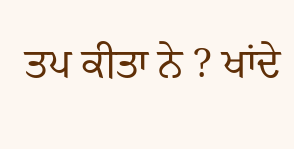ਤਪ ਕੀਤਾ ਨੇ ? ਖਾਂਦੇ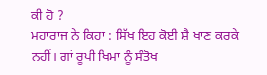ਕੀ ਹੋ ?
ਮਹਾਰਾਜ ਨੇ ਕਿਹਾ : ਸਿੱਖ ਇਹ ਕੋਈ ਸ਼ੈ ਖਾਣ ਕਰਕੇ ਨਹੀਂ। ਗਾਂ ਰੂਪੀ ਖਿਮਾ ਨੂੰ ਸੰਤੋਖ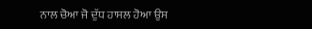ਨਾਲ ਚੋਆ ਜੋ ਦੁੱਧ ਹਾਸਲ ਹੋਆ ਉਸ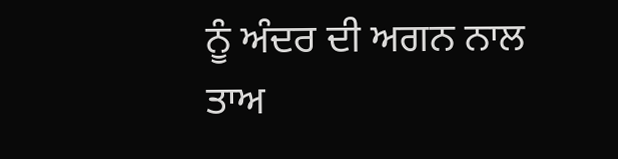ਨੂੰ ਅੰਦਰ ਦੀ ਅਗਨ ਨਾਲ ਤਾਅ